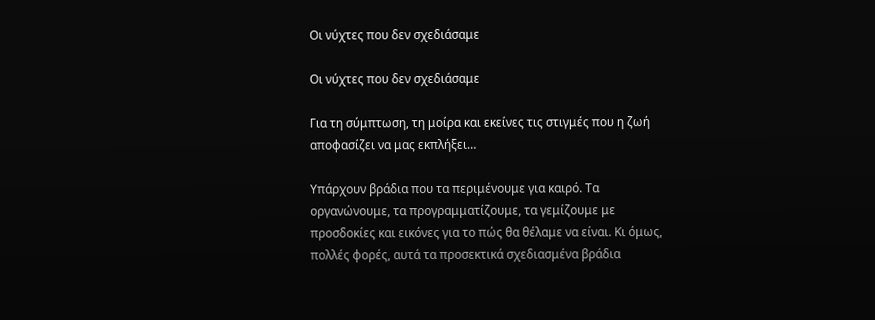Οι νύχτες που δεν σχεδιάσαμε

Οι νύχτες που δεν σχεδιάσαμε

Για τη σύμπτωση, τη μοίρα και εκείνες τις στιγμές που η ζωή αποφασίζει να μας εκπλήξει…

Υπάρχουν βράδια που τα περιμένουμε για καιρό. Τα οργανώνουμε, τα προγραμματίζουμε, τα γεμίζουμε με προσδοκίες και εικόνες για το πώς θα θέλαμε να είναι. Κι όμως, πολλές φορές, αυτά τα προσεκτικά σχεδιασμένα βράδια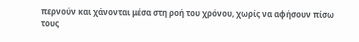περνούν και χάνονται μέσα στη ροή του χρόνου, χωρίς να αφήσουν πίσω τους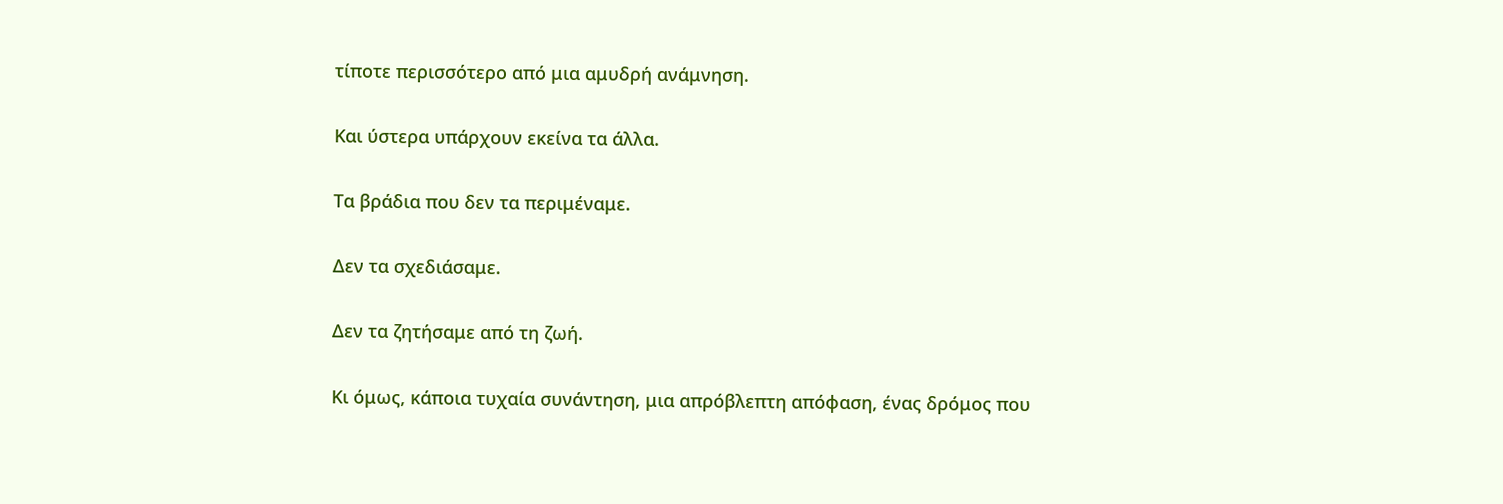τίποτε περισσότερο από μια αμυδρή ανάμνηση.

Και ύστερα υπάρχουν εκείνα τα άλλα.

Τα βράδια που δεν τα περιμέναμε.

Δεν τα σχεδιάσαμε.

Δεν τα ζητήσαμε από τη ζωή.

Κι όμως, κάποια τυχαία συνάντηση, μια απρόβλεπτη απόφαση, ένας δρόμος που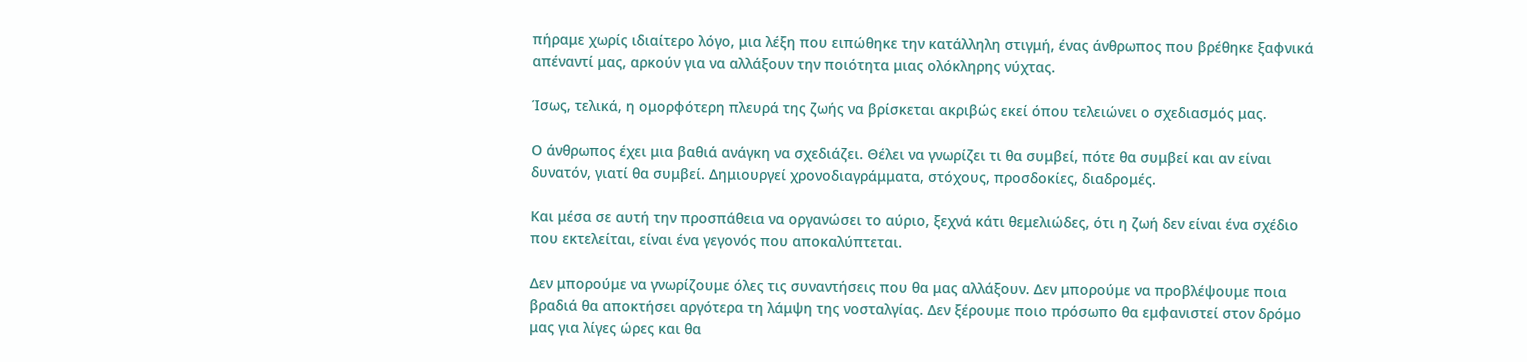πήραμε χωρίς ιδιαίτερο λόγο, μια λέξη που ειπώθηκε την κατάλληλη στιγμή, ένας άνθρωπος που βρέθηκε ξαφνικά απέναντί μας, αρκούν για να αλλάξουν την ποιότητα μιας ολόκληρης νύχτας.

Ίσως, τελικά, η ομορφότερη πλευρά της ζωής να βρίσκεται ακριβώς εκεί όπου τελειώνει ο σχεδιασμός μας.

Ο άνθρωπος έχει μια βαθιά ανάγκη να σχεδιάζει. Θέλει να γνωρίζει τι θα συμβεί, πότε θα συμβεί και αν είναι δυνατόν, γιατί θα συμβεί. Δημιουργεί χρονοδιαγράμματα, στόχους, προσδοκίες, διαδρομές.

Και μέσα σε αυτή την προσπάθεια να οργανώσει το αύριο, ξεχνά κάτι θεμελιώδες, ότι η ζωή δεν είναι ένα σχέδιο που εκτελείται, είναι ένα γεγονός που αποκαλύπτεται.

Δεν μπορούμε να γνωρίζουμε όλες τις συναντήσεις που θα μας αλλάξουν. Δεν μπορούμε να προβλέψουμε ποια βραδιά θα αποκτήσει αργότερα τη λάμψη της νοσταλγίας. Δεν ξέρουμε ποιο πρόσωπο θα εμφανιστεί στον δρόμο μας για λίγες ώρες και θα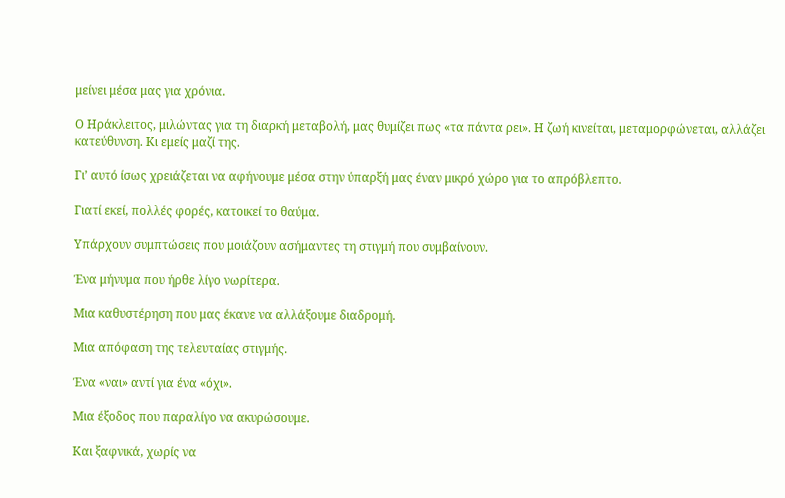μείνει μέσα μας για χρόνια.

Ο Ηράκλειτος, μιλώντας για τη διαρκή μεταβολή, μας θυμίζει πως «τα πάντα ρει». Η ζωή κινείται, μεταμορφώνεται, αλλάζει κατεύθυνση. Κι εμείς μαζί της.

Γι’ αυτό ίσως χρειάζεται να αφήνουμε μέσα στην ύπαρξή μας έναν μικρό χώρο για το απρόβλεπτο.

Γιατί εκεί, πολλές φορές, κατοικεί το θαύμα.

Υπάρχουν συμπτώσεις που μοιάζουν ασήμαντες τη στιγμή που συμβαίνουν.

Ένα μήνυμα που ήρθε λίγο νωρίτερα.

Μια καθυστέρηση που μας έκανε να αλλάξουμε διαδρομή.

Μια απόφαση της τελευταίας στιγμής.

Ένα «ναι» αντί για ένα «όχι».

Μια έξοδος που παραλίγο να ακυρώσουμε.

Και ξαφνικά, χωρίς να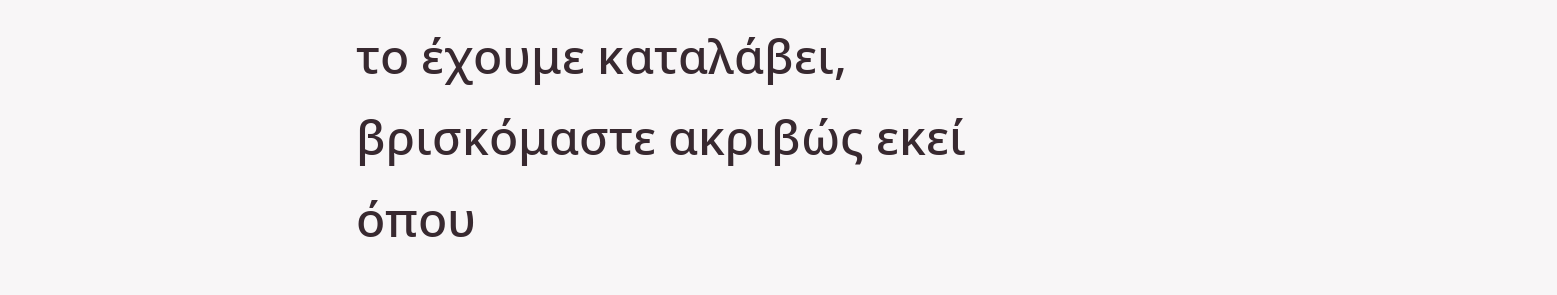το έχουμε καταλάβει, βρισκόμαστε ακριβώς εκεί όπου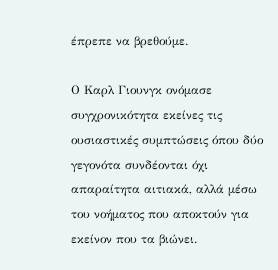έπρεπε να βρεθούμε.

Ο Καρλ Γιουνγκ ονόμασε συγχρονικότητα εκείνες τις ουσιαστικές συμπτώσεις όπου δύο γεγονότα συνδέονται όχι απαραίτητα αιτιακά, αλλά μέσω του νοήματος που αποκτούν για εκείνον που τα βιώνει.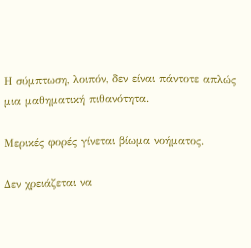Η σύμπτωση, λοιπόν, δεν είναι πάντοτε απλώς μια μαθηματική πιθανότητα.

Μερικές φορές γίνεται βίωμα νοήματος.

Δεν χρειάζεται να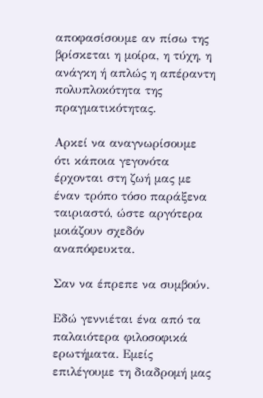αποφασίσουμε αν πίσω της βρίσκεται η μοίρα, η τύχη, η ανάγκη ή απλώς η απέραντη πολυπλοκότητα της πραγματικότητας.

Αρκεί να αναγνωρίσουμε ότι κάποια γεγονότα έρχονται στη ζωή μας με έναν τρόπο τόσο παράξενα ταιριαστό, ώστε αργότερα μοιάζουν σχεδόν αναπόφευκτα.

Σαν να έπρεπε να συμβούν.

Εδώ γεννιέται ένα από τα παλαιότερα φιλοσοφικά ερωτήματα. Εμείς επιλέγουμε τη διαδρομή μας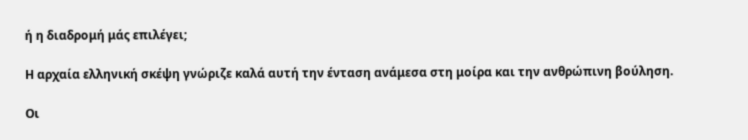ή η διαδρομή μάς επιλέγει;

Η αρχαία ελληνική σκέψη γνώριζε καλά αυτή την ένταση ανάμεσα στη μοίρα και την ανθρώπινη βούληση.

Οι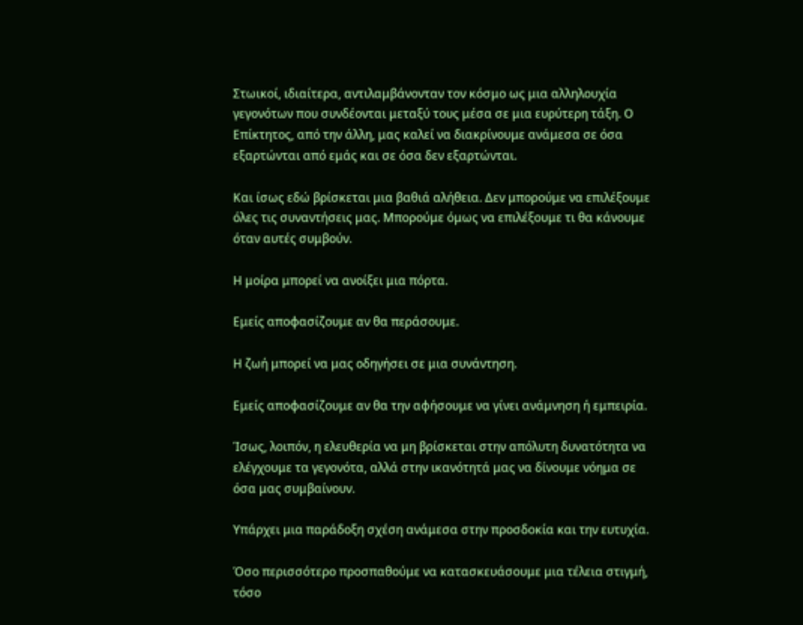Στωικοί, ιδιαίτερα, αντιλαμβάνονταν τον κόσμο ως μια αλληλουχία γεγονότων που συνδέονται μεταξύ τους μέσα σε μια ευρύτερη τάξη. Ο Επίκτητος, από την άλλη, μας καλεί να διακρίνουμε ανάμεσα σε όσα εξαρτώνται από εμάς και σε όσα δεν εξαρτώνται.

Και ίσως εδώ βρίσκεται μια βαθιά αλήθεια. Δεν μπορούμε να επιλέξουμε όλες τις συναντήσεις μας. Μπορούμε όμως να επιλέξουμε τι θα κάνουμε όταν αυτές συμβούν.

Η μοίρα μπορεί να ανοίξει μια πόρτα.

Εμείς αποφασίζουμε αν θα περάσουμε.

Η ζωή μπορεί να μας οδηγήσει σε μια συνάντηση.

Εμείς αποφασίζουμε αν θα την αφήσουμε να γίνει ανάμνηση ή εμπειρία.

Ίσως, λοιπόν, η ελευθερία να μη βρίσκεται στην απόλυτη δυνατότητα να ελέγχουμε τα γεγονότα, αλλά στην ικανότητά μας να δίνουμε νόημα σε όσα μας συμβαίνουν.

Υπάρχει μια παράδοξη σχέση ανάμεσα στην προσδοκία και την ευτυχία.

Όσο περισσότερο προσπαθούμε να κατασκευάσουμε μια τέλεια στιγμή, τόσο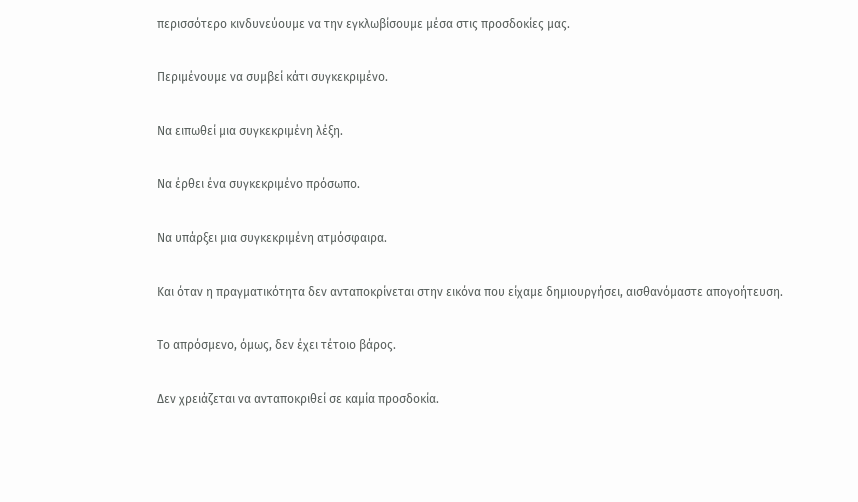περισσότερο κινδυνεύουμε να την εγκλωβίσουμε μέσα στις προσδοκίες μας.

Περιμένουμε να συμβεί κάτι συγκεκριμένο.

Να ειπωθεί μια συγκεκριμένη λέξη.

Να έρθει ένα συγκεκριμένο πρόσωπο.

Να υπάρξει μια συγκεκριμένη ατμόσφαιρα.

Και όταν η πραγματικότητα δεν ανταποκρίνεται στην εικόνα που είχαμε δημιουργήσει, αισθανόμαστε απογοήτευση.

Το απρόσμενο, όμως, δεν έχει τέτοιο βάρος.

Δεν χρειάζεται να ανταποκριθεί σε καμία προσδοκία.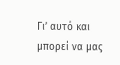Γι’ αυτό και μπορεί να μας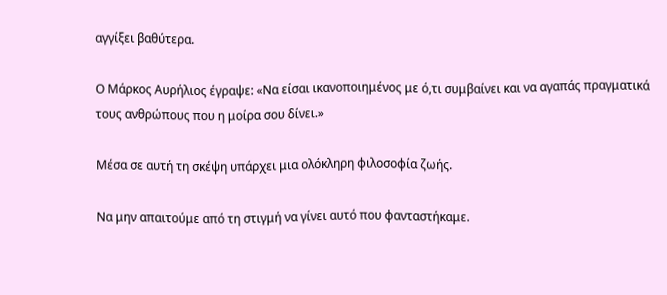αγγίξει βαθύτερα.

Ο Μάρκος Αυρήλιος έγραψε: «Να είσαι ικανοποιημένος με ό,τι συμβαίνει και να αγαπάς πραγματικά τους ανθρώπους που η μοίρα σου δίνει.»

Μέσα σε αυτή τη σκέψη υπάρχει μια ολόκληρη φιλοσοφία ζωής.

Να μην απαιτούμε από τη στιγμή να γίνει αυτό που φανταστήκαμε.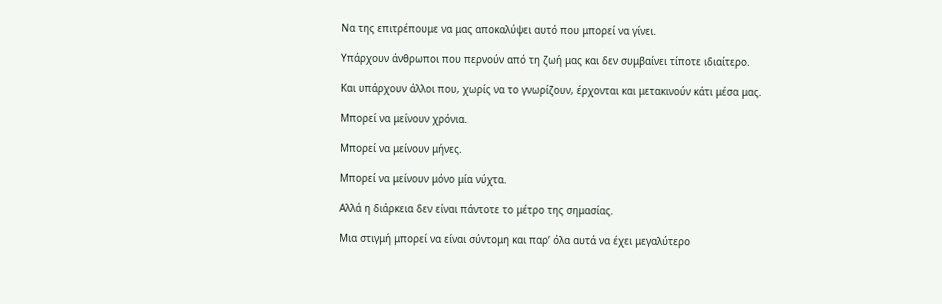Να της επιτρέπουμε να μας αποκαλύψει αυτό που μπορεί να γίνει.

Υπάρχουν άνθρωποι που περνούν από τη ζωή μας και δεν συμβαίνει τίποτε ιδιαίτερο.

Και υπάρχουν άλλοι που, χωρίς να το γνωρίζουν, έρχονται και μετακινούν κάτι μέσα μας.

Μπορεί να μείνουν χρόνια.

Μπορεί να μείνουν μήνες.

Μπορεί να μείνουν μόνο μία νύχτα.

Αλλά η διάρκεια δεν είναι πάντοτε το μέτρο της σημασίας.

Μια στιγμή μπορεί να είναι σύντομη και παρ’ όλα αυτά να έχει μεγαλύτερο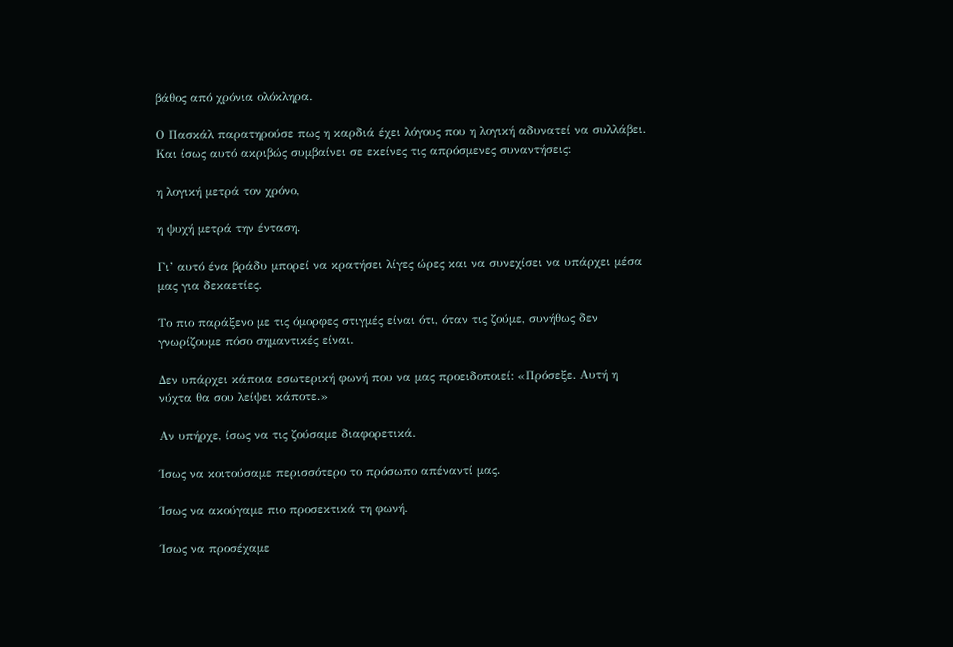βάθος από χρόνια ολόκληρα.

Ο Πασκάλ παρατηρούσε πως η καρδιά έχει λόγους που η λογική αδυνατεί να συλλάβει. Και ίσως αυτό ακριβώς συμβαίνει σε εκείνες τις απρόσμενες συναντήσεις:

η λογική μετρά τον χρόνο,

η ψυχή μετρά την ένταση.

Γι’ αυτό ένα βράδυ μπορεί να κρατήσει λίγες ώρες και να συνεχίσει να υπάρχει μέσα μας για δεκαετίες.

Το πιο παράξενο με τις όμορφες στιγμές είναι ότι, όταν τις ζούμε, συνήθως δεν γνωρίζουμε πόσο σημαντικές είναι.

Δεν υπάρχει κάποια εσωτερική φωνή που να μας προειδοποιεί: «Πρόσεξε. Αυτή η νύχτα θα σου λείψει κάποτε.»

Αν υπήρχε, ίσως να τις ζούσαμε διαφορετικά.

Ίσως να κοιτούσαμε περισσότερο το πρόσωπο απέναντί μας.

Ίσως να ακούγαμε πιο προσεκτικά τη φωνή.

Ίσως να προσέχαμε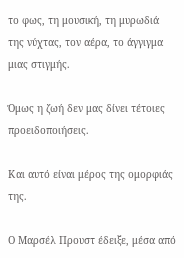το φως, τη μουσική, τη μυρωδιά της νύχτας, τον αέρα, το άγγιγμα μιας στιγμής.

Όμως η ζωή δεν μας δίνει τέτοιες προειδοποιήσεις.

Και αυτό είναι μέρος της ομορφιάς της.

Ο Μαρσέλ Προυστ έδειξε, μέσα από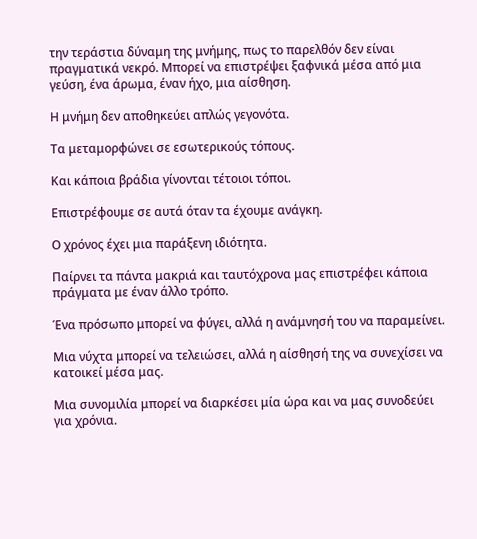την τεράστια δύναμη της μνήμης, πως το παρελθόν δεν είναι πραγματικά νεκρό. Μπορεί να επιστρέψει ξαφνικά μέσα από μια γεύση, ένα άρωμα, έναν ήχο, μια αίσθηση.

Η μνήμη δεν αποθηκεύει απλώς γεγονότα.

Τα μεταμορφώνει σε εσωτερικούς τόπους.

Και κάποια βράδια γίνονται τέτοιοι τόποι.

Επιστρέφουμε σε αυτά όταν τα έχουμε ανάγκη.

Ο χρόνος έχει μια παράξενη ιδιότητα.

Παίρνει τα πάντα μακριά και ταυτόχρονα μας επιστρέφει κάποια πράγματα με έναν άλλο τρόπο.

Ένα πρόσωπο μπορεί να φύγει, αλλά η ανάμνησή του να παραμείνει.

Μια νύχτα μπορεί να τελειώσει, αλλά η αίσθησή της να συνεχίσει να κατοικεί μέσα μας.

Μια συνομιλία μπορεί να διαρκέσει μία ώρα και να μας συνοδεύει για χρόνια.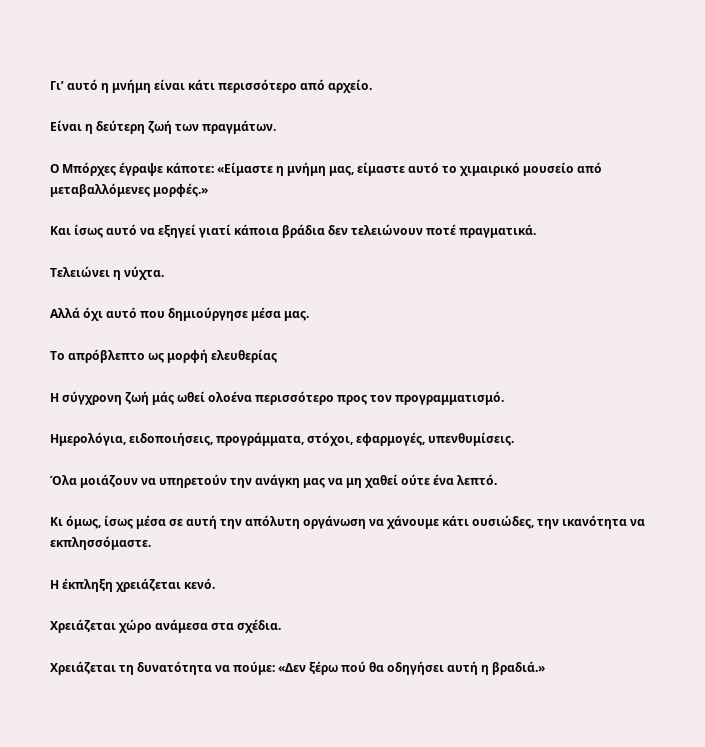Γι’ αυτό η μνήμη είναι κάτι περισσότερο από αρχείο.

Είναι η δεύτερη ζωή των πραγμάτων.

Ο Μπόρχες έγραψε κάποτε: «Είμαστε η μνήμη μας, είμαστε αυτό το χιμαιρικό μουσείο από μεταβαλλόμενες μορφές.»

Και ίσως αυτό να εξηγεί γιατί κάποια βράδια δεν τελειώνουν ποτέ πραγματικά.

Τελειώνει η νύχτα.

Αλλά όχι αυτό που δημιούργησε μέσα μας.

Το απρόβλεπτο ως μορφή ελευθερίας

Η σύγχρονη ζωή μάς ωθεί ολοένα περισσότερο προς τον προγραμματισμό.

Ημερολόγια, ειδοποιήσεις, προγράμματα, στόχοι, εφαρμογές, υπενθυμίσεις.

Όλα μοιάζουν να υπηρετούν την ανάγκη μας να μη χαθεί ούτε ένα λεπτό.

Κι όμως, ίσως μέσα σε αυτή την απόλυτη οργάνωση να χάνουμε κάτι ουσιώδες, την ικανότητα να εκπλησσόμαστε.

Η έκπληξη χρειάζεται κενό.

Χρειάζεται χώρο ανάμεσα στα σχέδια.

Χρειάζεται τη δυνατότητα να πούμε: «Δεν ξέρω πού θα οδηγήσει αυτή η βραδιά.»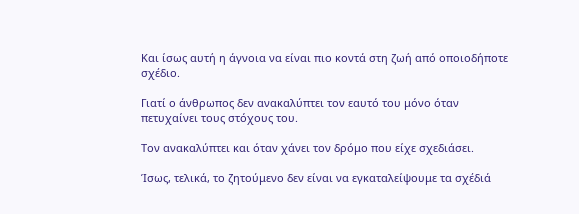Και ίσως αυτή η άγνοια να είναι πιο κοντά στη ζωή από οποιοδήποτε σχέδιο.

Γιατί ο άνθρωπος δεν ανακαλύπτει τον εαυτό του μόνο όταν πετυχαίνει τους στόχους του.

Τον ανακαλύπτει και όταν χάνει τον δρόμο που είχε σχεδιάσει.

Ίσως, τελικά, το ζητούμενο δεν είναι να εγκαταλείψουμε τα σχέδιά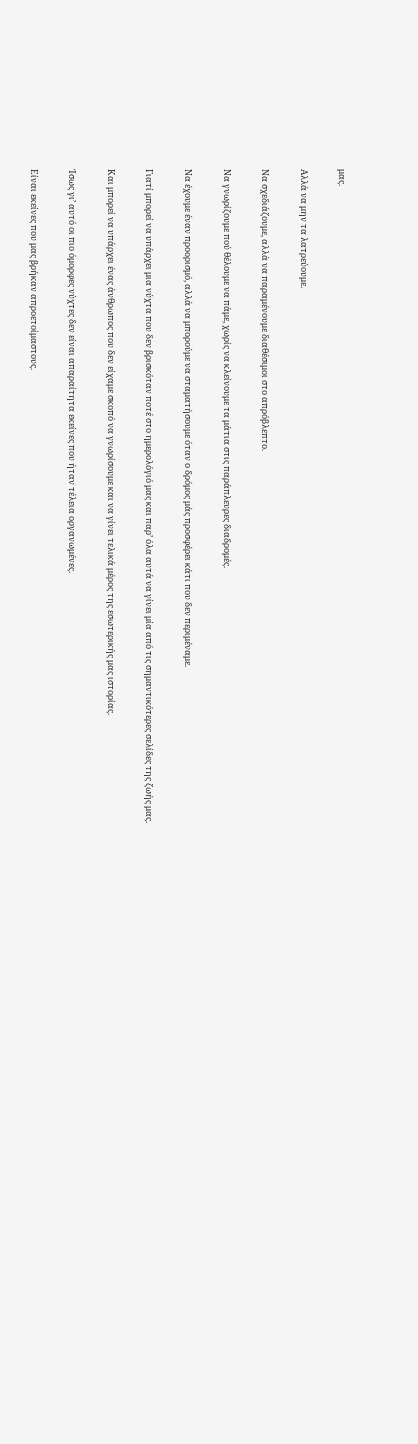μας.

Αλλά να μην τα λατρεύουμε.

Να σχεδιάζουμε, αλλά να παραμένουμε διαθέσιμοι στο απρόβλεπτο.

Να γνωρίζουμε πού θέλουμε να πάμε, χωρίς να κλείνουμε τα μάτια στις παράπλευρες διαδρομές.

Να έχουμε έναν προορισμό, αλλά να μπορούμε να σταματήσουμε όταν ο δρόμος μάς προσφέρει κάτι που δεν περιμέναμε.

Γιατί μπορεί να υπάρχει μια νύχτα που δεν βρισκόταν ποτέ στο ημερολόγιό μας και παρ’ όλα αυτά να γίνει μία από τις σημαντικότερες σελίδες της ζωής μας.

Και μπορεί να υπάρχει ένας άνθρωπος που δεν είχαμε σκοπό να γνωρίσουμε και να γίνει τελικά μέρος της εσωτερικής μας ιστορίας.

Ίσως γι’ αυτό οι πιο όμορφες νύχτες δεν είναι απαραίτητα εκείνες που ήταν τέλεια οργανωμένες.

Είναι εκείνες που μας βρήκαν απροετοίμαστους.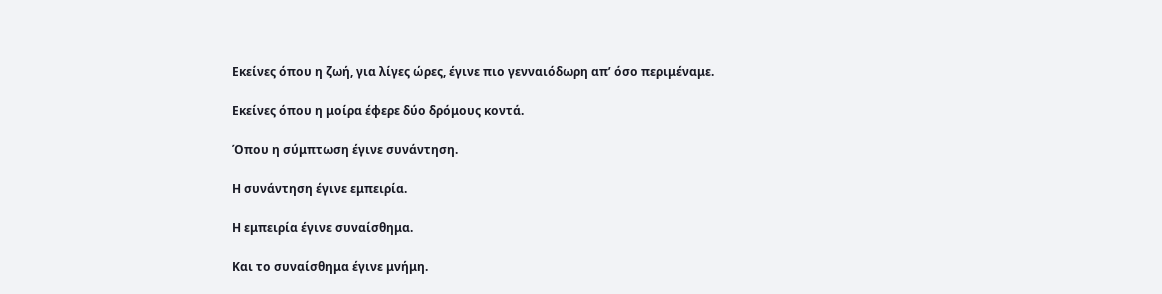Εκείνες όπου η ζωή, για λίγες ώρες, έγινε πιο γενναιόδωρη απ’ όσο περιμέναμε.

Εκείνες όπου η μοίρα έφερε δύο δρόμους κοντά.

Όπου η σύμπτωση έγινε συνάντηση.

Η συνάντηση έγινε εμπειρία.

Η εμπειρία έγινε συναίσθημα.

Και το συναίσθημα έγινε μνήμη.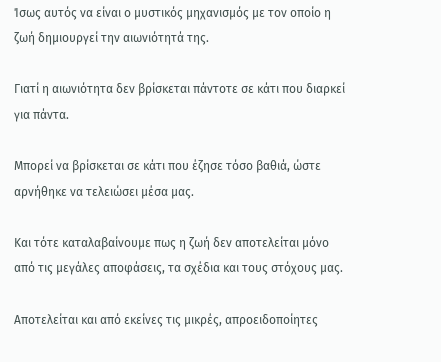Ίσως αυτός να είναι ο μυστικός μηχανισμός με τον οποίο η ζωή δημιουργεί την αιωνιότητά της.

Γιατί η αιωνιότητα δεν βρίσκεται πάντοτε σε κάτι που διαρκεί για πάντα.

Μπορεί να βρίσκεται σε κάτι που έζησε τόσο βαθιά, ώστε αρνήθηκε να τελειώσει μέσα μας.

Και τότε καταλαβαίνουμε πως η ζωή δεν αποτελείται μόνο από τις μεγάλες αποφάσεις, τα σχέδια και τους στόχους μας.

Αποτελείται και από εκείνες τις μικρές, απροειδοποίητες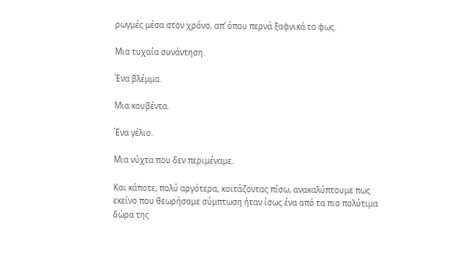ρωγμές μέσα στον χρόνο, απ’ όπου περνά ξαφνικά το φως.

Μια τυχαία συνάντηση.

Ένα βλέμμα.

Μια κουβέντα.

Ένα γέλιο.

Μια νύχτα που δεν περιμέναμε.

Και κάποτε, πολύ αργότερα, κοιτάζοντας πίσω, ανακαλύπτουμε πως εκείνο που θεωρήσαμε σύμπτωση ήταν ίσως ένα από τα πιο πολύτιμα δώρα της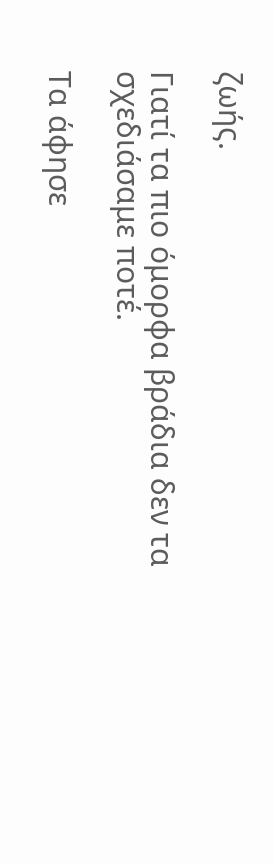ζωής.

Γιατί τα πιο όμορφα βράδια δεν τα σχεδιάσαμε ποτέ.

Τα άφησε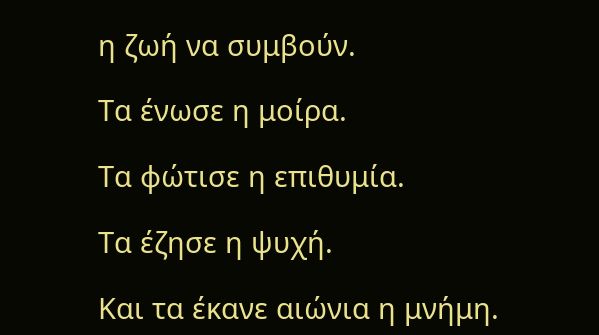η ζωή να συμβούν.

Τα ένωσε η μοίρα.

Τα φώτισε η επιθυμία.

Τα έζησε η ψυχή.

Και τα έκανε αιώνια η μνήμη.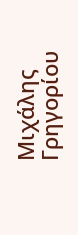Μιχάλης Γρηγορίου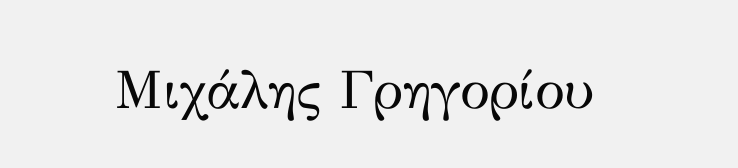Μιχάλης Γρηγορίου